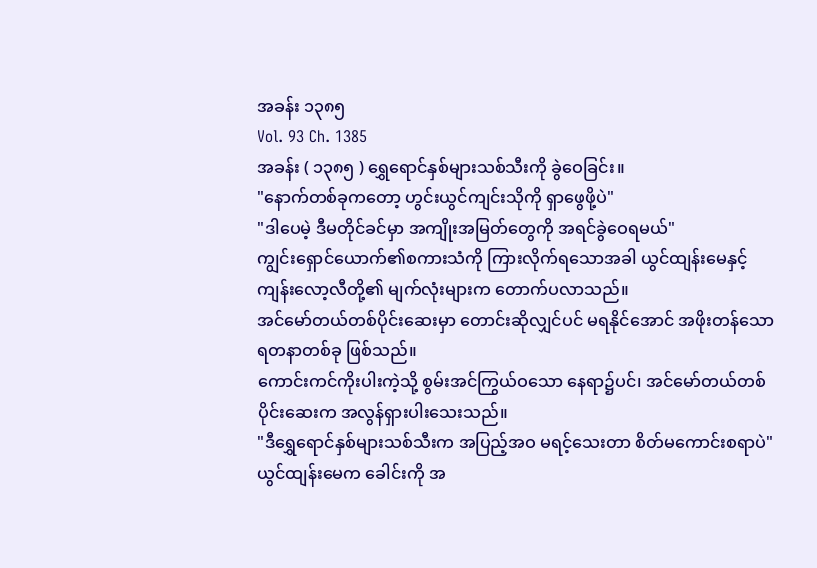အခန်း ၁၃၈၅
Vol. 93 Ch. 1385
အခန်း ( ၁၃၈၅ ) ရွှေရောင်နှစ်များသစ်သီးကို ခွဲဝေခြင်း။
"နောက်တစ်ခုကတော့ ဟွင်းယွင်ကျင်းသိုကို ရှာဖွေဖို့ပဲ"
"ဒါပေမဲ့ ဒီမတိုင်ခင်မှာ အကျိုးအမြတ်တွေကို အရင်ခွဲဝေရမယ်"
ကျွင်းရှောင်ယောက်၏စကားသံကို ကြားလိုက်ရသောအခါ ယွင်ထျန်းမေနှင့် ကျန်းလော့လီတို့၏ မျက်လုံးများက တောက်ပလာသည်။
အင်မော်တယ်တစ်ပိုင်းဆေးမှာ တောင်းဆိုလျှင်ပင် မရနိုင်အောင် အဖိုးတန်သော ရတနာတစ်ခု ဖြစ်သည်။
ကောင်းကင်ကိုးပါးကဲ့သို့ စွမ်းအင်ကြွယ်ဝသော နေရာ၌ပင်၊ အင်မော်တယ်တစ်ပိုင်းဆေးက အလွန်ရှားပါးသေးသည်။
"ဒီရွှေရောင်နှစ်များသစ်သီးက အပြည့်အဝ မရင့်သေးတာ စိတ်မကောင်းစရာပဲ"
ယွင်ထျန်းမေက ခေါင်းကို အ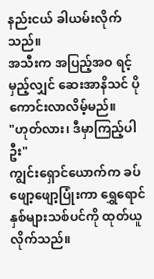နည်းငယ် ခါယမ်းလိုက်သည်။
အသီးက အပြည့်အဝ ရင့်မှည့်လျှင် ဆေးအာနိသင် ပိုကောင်းလာလိမ့်မည်။
"ဟုတ်လား၊ ဒီမှာကြည့်ပါဦး"
ကျွင်းရှောင်ယောက်က ခပ်ဖျော့ဖျော့ပြုံးကာ ရွှေရောင်နှစ်များသစ်ပင်ကို ထုတ်ယူလိုက်သည်။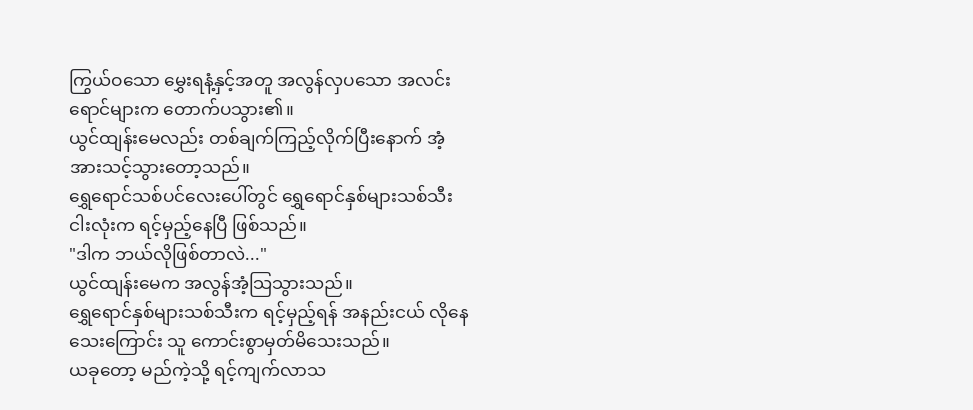ကြွယ်ဝသော မွှေးရနံ့နှင့်အတူ အလွန်လှပသော အလင်းရောင်များက တောက်ပသွား၏။
ယွင်ထျန်းမေလည်း တစ်ချက်ကြည့်လိုက်ပြီးနောက် အံ့အားသင့်သွားတော့သည်။
ရွှေရောင်သစ်ပင်လေးပေါ်တွင် ရွှေရောင်နှစ်များသစ်သီး ငါးလုံးက ရင့်မှည့်နေပြီ ဖြစ်သည်။
"ဒါက ဘယ်လိုဖြစ်တာလဲ..."
ယွင်ထျန်းမေက အလွန်အံ့သြသွားသည်။
ရွှေရောင်နှစ်များသစ်သီးက ရင့်မှည့်ရန် အနည်းငယ် လိုနေသေးကြောင်း သူ ကောင်းစွာမှတ်မိသေးသည်။
ယခုတော့ မည်ကဲ့သို့ ရင့်ကျက်လာသ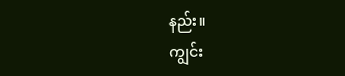နည်း။
ကျွင်း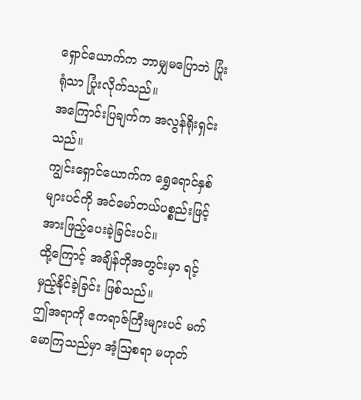ရှောင်ယောက်က ဘာမျှမပြောဘဲ ပြုံးရုံသာ ပြုံးလိုက်သည်။
အကြောင်းပြချက်က အလွန်ရိုးရှင်းသည်။
ကျွင်းရှောင်ယောက်က ရွှေရောင်နှစ်များပင်ကို အင်မော်တယ်ပစ္စည်းဖြင့် အားဖြည့်ပေးခဲ့ခြင်းပင်။
ထို့ကြောင့် အချိန်တိုအတွင်းမှာ ရင့်မှည့်နိုင်ခဲ့ခြင်း ဖြစ်သည်။
ဤအရာကို ဧကရာဇ်ကြီးများပင် မက်မောကြသည်မှာ အံ့ဩစရာ မဟုတ်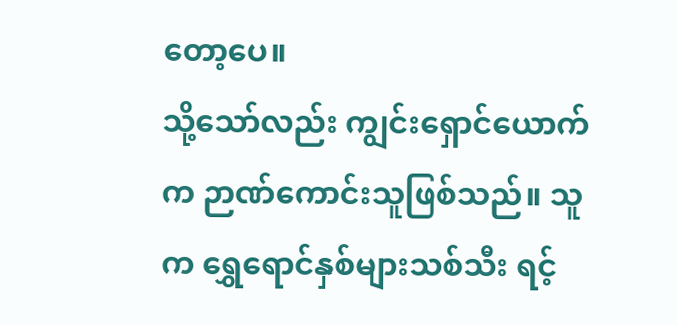တော့ပေ။
သို့သော်လည်း ကျွင်းရှောင်ယောက်က ဉာဏ်ကောင်းသူဖြစ်သည်။ သူက ရွှေရောင်နှစ်များသစ်သီး ရင့်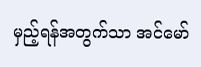မှည့်ရန်အတွက်သာ အင်မော်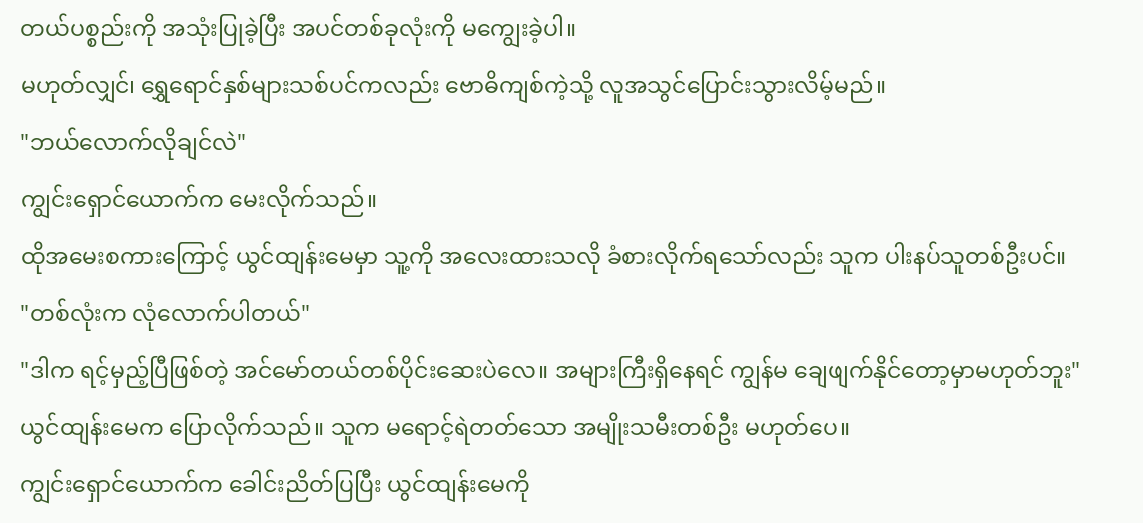တယ်ပစ္စည်းကို အသုံးပြုခဲ့ပြီး အပင်တစ်ခုလုံးကို မကျွေးခဲ့ပါ။
မဟုတ်လျှင်၊ ရွှေရောင်နှစ်များသစ်ပင်ကလည်း ဗောဓိကျစ်ကဲ့သို့ လူအသွင်ပြောင်းသွားလိမ့်မည်။
"ဘယ်လောက်လိုချင်လဲ"
ကျွင်းရှောင်ယောက်က မေးလိုက်သည်။
ထိုအမေးစကားကြောင့် ယွင်ထျန်းမေမှာ သူ့ကို အလေးထားသလို ခံစားလိုက်ရသော်လည်း သူက ပါးနပ်သူတစ်ဦးပင်။
"တစ်လုံးက လုံလောက်ပါတယ်"
"ဒါက ရင့်မှည့်ပြီဖြစ်တဲ့ အင်မော်တယ်တစ်ပိုင်းဆေးပဲလေ။ အများကြီးရှိနေရင် ကျွန်မ ချေဖျက်နိုင်တော့မှာမဟုတ်ဘူး"
ယွင်ထျန်းမေက ပြောလိုက်သည်။ သူက မရောင့်ရဲတတ်သော အမျိုးသမီးတစ်ဦး မဟုတ်ပေ။
ကျွင်းရှောင်ယောက်က ခေါင်းညိတ်ပြပြီး ယွင်ထျန်းမေကို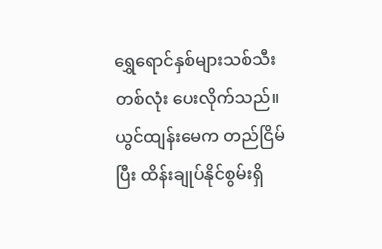ရွှေရောင်နှစ်များသစ်သီးတစ်လုံး ပေးလိုက်သည်။
ယွင်ထျန်းမေက တည်ငြိမ်ပြီး ထိန်းချုပ်နိုင်စွမ်းရှိ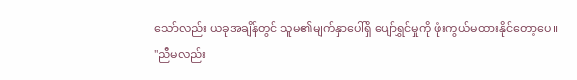သော်လည်း ယခုအချိန်တွင် သူမ၏မျက်နှာပေါ်ရှိ ပျော်ရွှင်မှုကို ဖုံးကွယ်မထားနိုင်တော့ပေ။
"ညီမလည်း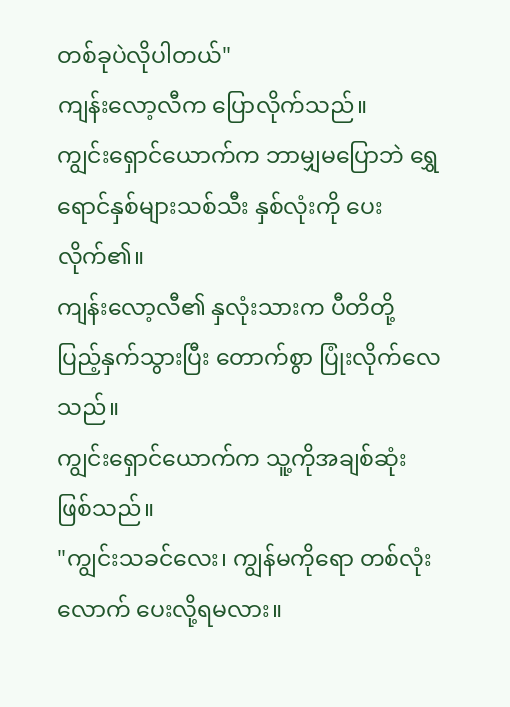တစ်ခုပဲလိုပါတယ်"
ကျန်းလော့လီက ပြောလိုက်သည်။
ကျွင်းရှောင်ယောက်က ဘာမျှမပြောဘဲ ရွှေရောင်နှစ်များသစ်သီး နှစ်လုံးကို ပေးလိုက်၏။
ကျန်းလော့လီ၏ နှလုံးသားက ပီတိတို့ ပြည့်နှက်သွားပြီး တောက်စွာ ပြုံးလိုက်လေသည်။
ကျွင်းရှောင်ယောက်က သူ့ကိုအချစ်ဆုံး ဖြစ်သည်။
"ကျွင်းသခင်လေး၊ ကျွန်မကိုရော တစ်လုံးလောက် ပေးလို့ရမလား။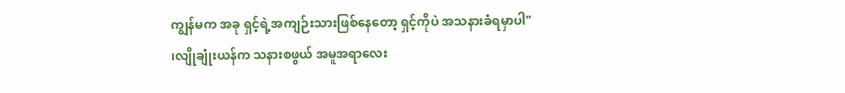ကျွန်မက အခု ရှင့်ရဲ့အကျဉ်းသားဖြစ်နေတော့ ရှင့်ကိုပဲ အသနားခံရမှာပါ"
၊လျိုချုံးယန်က သနားစဖွယ် အမူအရာလေး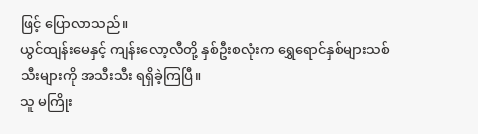ဖြင့် ပြောလာသည်။
ယွင်ထျန်းမေနှင့် ကျန်းလော့လီတို့ နှစ်ဦးစလုံးက ရွှေရောင်နှစ်များသစ်သီးများကို အသီးသီး ရရှိခဲ့ကြပြီ။
သူ မကြိုး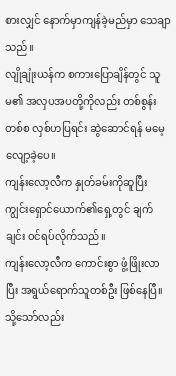စားလျှင် နောက်မှာကျန်ခဲ့မည်မှာ သေချာသည်။
လျိုချုံးယန်က စကားပြောချိန်တွင် သူမ၏ အလှပအပတို့ကိုလည်း တစ်စွန်းတစ်စ လှစ်ဟပြရင်း ဆွဲဆောင်ရန် မမေ့လျော့ခဲ့ပေ။
ကျန်းလော့လီက နှုတ်ခမ်းကိုဆူပြီး ကျွင်းရှောင်ယောက်၏ရှေ့တွင် ချက်ချင်း ဝင်ရပ်လိုက်သည်။
ကျန်းလော့လီက ကောင်းစွာ ဖွံ့ဖြိုးလာပြီး အရွယ်ရောက်သူတစ်ဦး ဖြစ်နေပြီ။
သို့သော်လည်း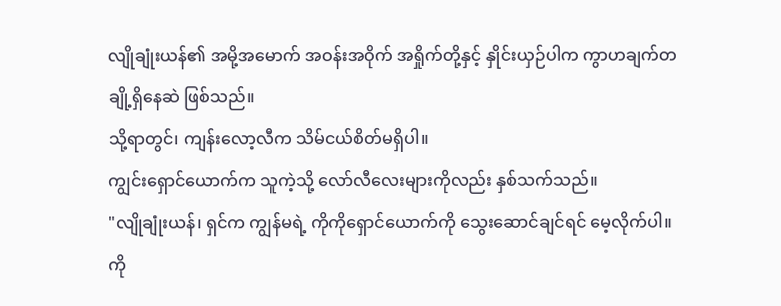လျိုချုံးယန်၏ အမို့အမောက် အဝန်းအဝိုက် အရှိုက်တို့နှင့် နှိုင်းယှဉ်ပါက ကွာဟချက်တချို့ရှိနေဆဲ ဖြစ်သည်။
သို့ရာတွင်၊ ကျန်းလော့လီက သိမ်ငယ်စိတ်မရှိပါ။
ကျွင်းရှောင်ယောက်က သူကဲ့သို့ လော်လီလေးများကိုလည်း နှစ်သက်သည်။
"လျိုချုံးယန်၊ ရှင်က ကျွန်မရဲ့ ကိုကိုရှောင်ယောက်ကို သွေးဆောင်ချင်ရင် မေ့လိုက်ပါ။ ကို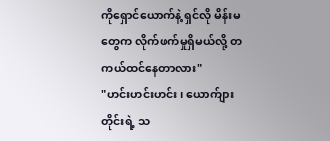ကိုရှောင်ယောက်နဲ့ ရှင်လို မိန်းမတွေက လိုက်ဖက်မှုရှိမယ်လို့ တကယ်ထင်နေတာလား"
"ဟင်းဟင်းဟင်း၊ ယောက်ျားတိုင်းရဲ့ သ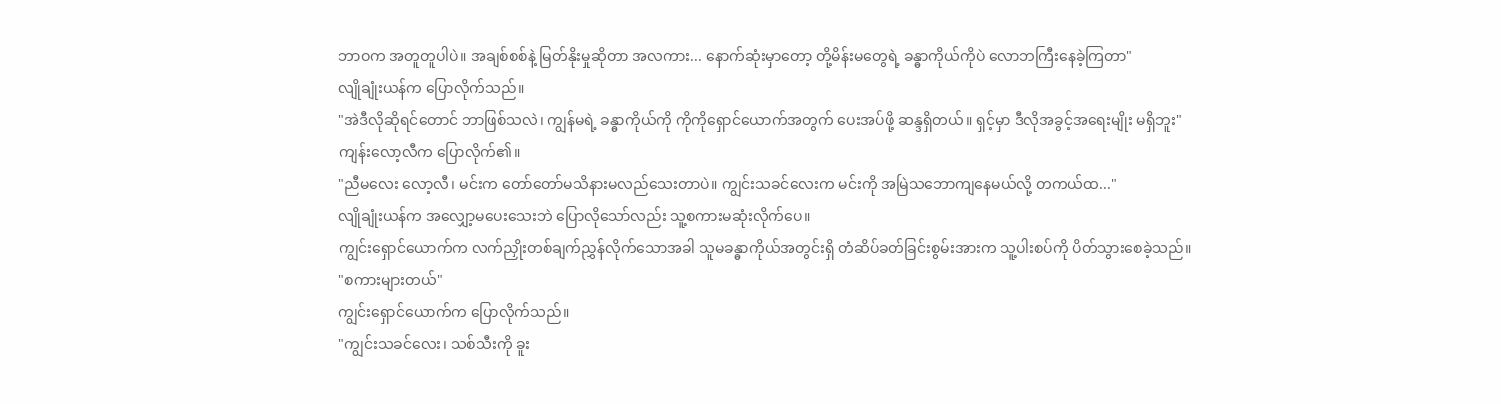ဘာဝက အတူတူပါပဲ။ အချစ်စစ်နဲ့ မြတ်နိုးမှုဆိုတာ အလကား... နောက်ဆုံးမှာတော့ တို့မိန်းမတွေရဲ့ ခန္ဓာကိုယ်ကိုပဲ လောဘကြီးနေခဲ့ကြတာ"
လျိုချုံးယန်က ပြောလိုက်သည်။
"အဲဒီလိုဆိုရင်တောင် ဘာဖြစ်သလဲ၊ ကျွန်မရဲ့ ခန္ဓာကိုယ်ကို ကိုကိုရှောင်ယောက်အတွက် ပေးအပ်ဖို့ ဆန္ဒရှိတယ်။ ရှင့်မှာ ဒီလိုအခွင့်အရေးမျိုး မရှိဘူး"
ကျန်းလော့လီက ပြောလိုက်၏။
"ညီမလေး လော့လီ၊ မင်းက တော်တော်မသိနားမလည်သေးတာပဲ။ ကျွင်းသခင်လေးက မင်းကို အမြဲသဘောကျနေမယ်လို့ တကယ်ထ..."
လျိုချုံးယန်က အလျှော့မပေးသေးဘဲ ပြောလိုသော်လည်း သူ့စကားမဆုံးလိုက်ပေ။
ကျွင်းရှောင်ယောက်က လက်ညှိုးတစ်ချက်ညွှန်လိုက်သောအခါ သူမခန္ဓာကိုယ်အတွင်းရှိ တံဆိပ်ခတ်ခြင်းစွမ်းအားက သူ့ပါးစပ်ကို ပိတ်သွားစေခဲ့သည်။
"စကားများတယ်"
ကျွင်းရှောင်ယောက်က ပြောလိုက်သည်။
"ကျွင်းသခင်လေး၊ သစ်သီးကို ခူး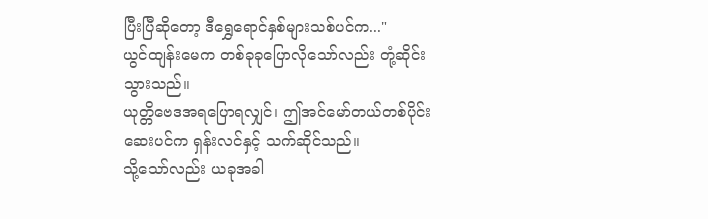ပြီးပြီဆိုတော့ ဒီရွှေရောင်နှစ်များသစ်ပင်က..."
ယွင်ထျန်းမေက တစ်ခုခုပြောလိုသော်လည်း တုံ့ဆိုင်းသွားသည်။
ယုတ္တိဗေဒအရပြောရလျှင်၊ ဤအင်မော်တယ်တစ်ပိုင်းဆေးပင်က ရှန်းလင်နှင့် သက်ဆိုင်သည်။
သို့သော်လည်း ယခုအခါ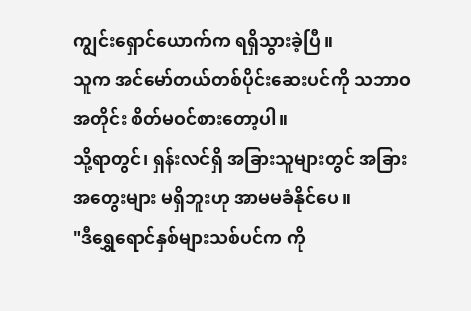ကျွင်းရှောင်ယောက်က ရရှိသွားခဲ့ပြီ။
သူက အင်မော်တယ်တစ်ပိုင်းဆေးပင်ကို သဘာဝအတိုင်း စိတ်မဝင်စားတော့ပါ။
သို့ရာတွင်၊ ရှန်းလင်ရှိ အခြားသူများတွင် အခြားအတွေးများ မရှိဘူးဟု အာမမခံနိုင်ပေ။
"ဒီရွှေရောင်နှစ်များသစ်ပင်က ကို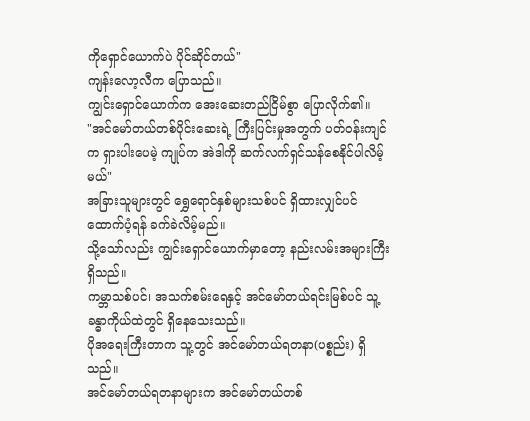ကိုရှောင်ယောက်ပဲ ပိုင်ဆိုင်တယ်"
ကျန်းလော့လီက ပြောသည်။
ကျွင်းရှောင်ယောက်က အေးဆေးတည်ငြိမ်စွာ ပြောလိုက်၏။
"အင်မော်တယ်တစ်ပိုင်းဆေးရဲ့ ကြီးပြင်းမှုအတွက် ပတ်ဝန်းကျင်က ရှားပါးပေမဲ့ ကျုပ်က အဲဒါကို ဆက်လက်ရှင်သန်စေနိုင်ပါလိမ့်မယ်"
အခြားသူများတွင် ရွှေရောင်နှစ်များသစ်ပင် ရှိထားလျှင်ပင် ထောက်ပံ့ရန် ခက်ခဲလိမ့်မည်။
သို့သော်လည်း ကျွင်းရှောင်ယောက်မှာတော့ နည်းလမ်းအများကြီး ရှိသည်။
ကမ္ဘာသစ်ပင်၊ အသက်စမ်းရေနှင့် အင်မော်တယ်ရင်းမြစ်ပင် သူ့ခန္ဓာကိုယ်ထဲတွင် ရှိနေသေးသည်။
ပိုအရေးကြီးတာက သူ့တွင် အင်မော်တယ်ရတနာ(ပစ္စည်း) ရှိသည်။
အင်မော်တယ်ရတနာများက အင်မော်တယ်တစ်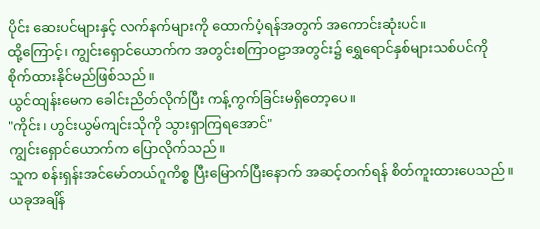ပိုင်း ဆေးပင်များနှင့် လက်နက်များကို ထောက်ပံ့ရန်အတွက် အကောင်းဆုံးပင်။
ထို့ကြောင့်၊ ကျွင်းရှောင်ယောက်က အတွင်းစကြာဝဠာအတွင်း၌ ရွှေရောင်နှစ်များသစ်ပင်ကို စိုက်ထားနိုင်မည်ဖြစ်သည်။
ယွင်ထျန်းမေက ခေါင်းညိတ်လိုက်ပြီး ကန့်ကွက်ခြင်းမရှိတော့ပေ။
"ကိုင်း၊ ဟွင်းယွမ်ကျင်းသိုကို သွားရှာကြရအောင်"
ကျွင်းရှောင်ယောက်က ပြောလိုက်သည်။
သူက စန်းရှန်းအင်မော်တယ်ဂူကိစ္စ ပြီးမြောက်ပြီးနောက် အဆင့်တက်ရန် စိတ်ကူးထားပေသည်။
ယခုအချိန်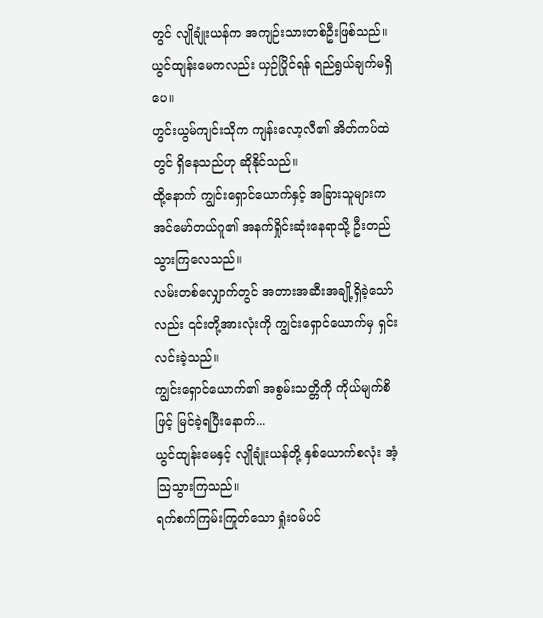တွင် လျိုချုံးယန်က အကျဉ်းသားတစ်ဦးဖြစ်သည်။
ယွင်ထျန်းမေကလည်း ယှဉ်ပြိုင်ရန် ရည်ရွယ်ချက်မရှိပေ။
ဟွင်းယွမ်ကျင်းသိုက ကျန်းလော့လီ၏ အိတ်ကပ်ထဲတွင် ရှိနေသည်ဟု ဆိုနိုင်သည်။
ထို့နောက် ကျွင်းရှောင်ယောက်နှင့် အခြားသူများက အင်မော်တယ်ဂူ၏ အနက်ရှိုင်းဆုံးနေရာသို့ ဦးတည်သွားကြလေသည်။
လမ်းတစ်လျှောက်တွင် အတားအဆီးအချို့ရှိခဲ့သော်လည်း ၎င်းတို့အားလုံးကို ကျွင်းရှောင်ယောက်မှ ရှင်းလင်းခဲ့သည်။
ကျွင်းရှောင်ယောက်၏ အစွမ်းသတ္တိကို ကိုယ်မျက်စိဖြင့် မြင်ခဲ့ရပြီးနောက်...
ယွင်ထျန်းမေနှင့် လျိုချုံးယန်တို့ နှစ်ယောက်စလုံး အံ့သြသွားကြသည်။
ရက်စက်ကြမ်းကြုတ်သော ရှုံးဝမ်ပင်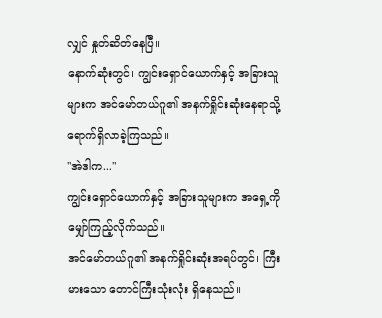လျှင် နှုတ်ဆိတ်နေပြီ။
နောက်ဆုံးတွင်၊ ကျွင်းရှောင်ယောက်နှင့် အခြားသူများက အင်မော်တယ်ဂူ၏ အနက်ရှိုင်းဆုံးနေရာသို့ ရောက်ရှိလာခဲ့ကြသည်။
"အဲဒါက..."
ကျွင်းရှောင်ယောက်နှင့် အခြားသူများက အရှေ့ကို မျှော်ကြည့်လိုက်သည်။
အင်မော်တယ်ဂူ၏ အနက်ရှိုင်းဆုံးအရပ်တွင်၊ ကြီးမားသော တောင်ကြီးသုံးလုံး ရှိနေသည်။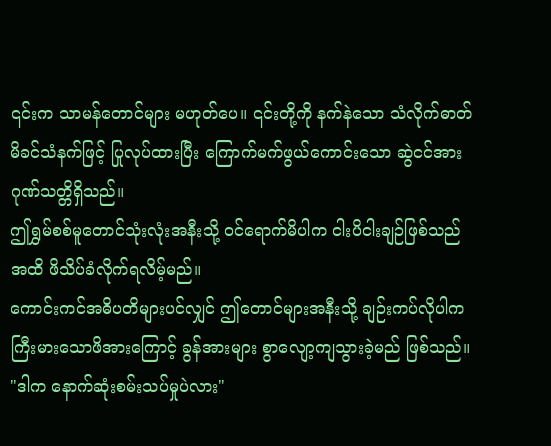၎င်းက သာမန်တောင်များ မဟုတ်ပေ။ ၎င်းတို့ကို နက်နဲသော သံလိုက်ဓာတ် မိခင်သံနက်ဖြင့် ပြုလုပ်ထားပြီး ကြောက်မက်ဖွယ်ကောင်းသော ဆွဲငင်အား ဂုဏ်သတ္တိရှိသည်။
ဤရွှမ်စစ်မူတောင်သုံးလုံးအနီးသို့ ဝင်ရောက်မိပါက ငါးပိငါးချဉ်ဖြစ်သည်အထိ ဖိသိပ်ခံလိုက်ရလိမ့်မည်။
ကောင်းကင်အဓိပတိများပင်လျှင် ဤတောင်များအနီးသို့ ချဉ်းကပ်လိုပါက ကြီးမားသောဖိအားကြောင့် ခွန်အားများ စွာလျော့ကျသွားခဲ့မည် ဖြစ်သည်။
"ဒါက နောက်ဆုံးစမ်းသပ်မှုပဲလား"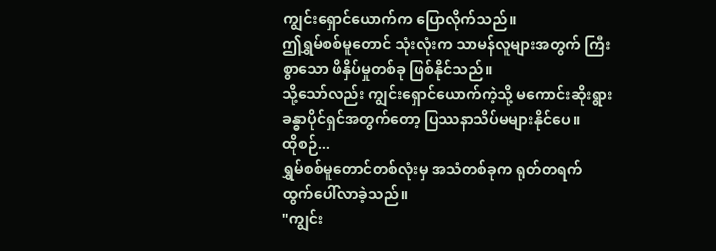ကျွင်းရှောင်ယောက်က ပြောလိုက်သည်။
ဤရွှမ်စစ်မူတောင် သုံးလုံးက သာမန်လူများအတွက် ကြီးစွာသော ဖိနှိပ်မှုတစ်ခု ဖြစ်နိုင်သည်။
သို့သော်လည်း ကျွင်းရှောင်ယောက်ကဲ့သို့ မကောင်းဆိုးရွား ခန္ဓာပိုင်ရှင်အတွက်တော့ ပြဿနာသိပ်မများနိုင်ပေ။
ထိုစဉ်...
ရွှမ်စစ်မူတောင်တစ်လုံးမှ အသံတစ်ခုက ရုတ်တရက် ထွက်ပေါ်လာခဲ့သည်။
"ကျွင်း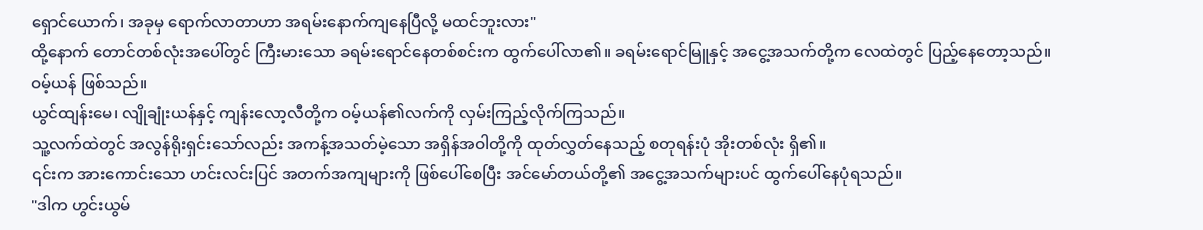ရှောင်ယောက်၊ အခုမှ ရောက်လာတာဟာ အရမ်းနောက်ကျနေပြီလို့ မထင်ဘူးလား"
ထို့နောက် တောင်တစ်လုံးအပေါ်တွင် ကြီးမားသော ခရမ်းရောင်နေတစ်စင်းက ထွက်ပေါ်လာ၏။ ခရမ်းရောင်မြူနှင့် အငွေ့အသက်တို့က လေထဲတွင် ပြည့်နေတော့သည်။
ဝမ့်ယန် ဖြစ်သည်။
ယွင်ထျန်းမေ၊ လျိုချုံးယန်နှင့် ကျန်းလော့လီတို့က ဝမ့်ယန်၏လက်ကို လှမ်းကြည့်လိုက်ကြသည်။
သူ့လက်ထဲတွင် အလွန်ရိုးရှင်းသော်လည်း အကန့်အသတ်မဲ့သော အရှိန်အဝါတို့ကို ထုတ်လွှတ်နေသည့် စတုရန်းပုံ အိုးတစ်လုံး ရှိ၏။
၎င်းက အားကောင်းသော ဟင်းလင်းပြင် အတက်အကျများကို ဖြစ်ပေါ်စေပြီး အင်မော်တယ်တို့၏ အငွေ့အသက်များပင် ထွက်ပေါ်နေပုံရသည်။
"ဒါက ဟွင်းယွမ်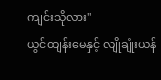ကျင်းသိုလား"
ယွင်ထျန်းမေနှင့် လျိုချုံးယန်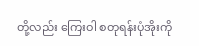တို့လည်း ကြေးဝါ စတုရန်းပုံအိုးကို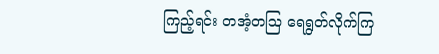ကြည့်ရင်း တအံ့တဩ ရေရွတ်လိုက်ကြ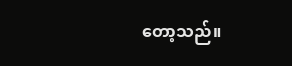တော့သည်။